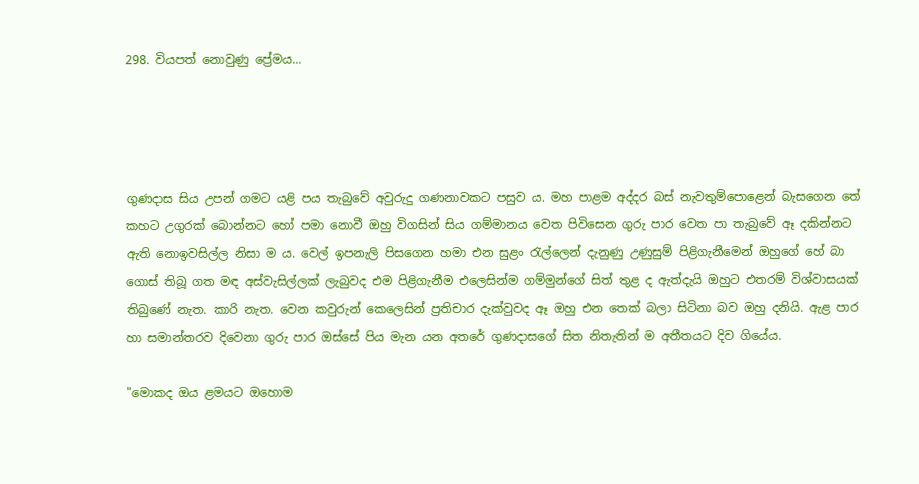298. වියපත් නොවුණු ප්‍රේමය...




ගුණදාස සිය උපන් ගමට යළි පය තැබුවේ අවුරුදු ගණනාවකට පසුව ය. මහ පාළම අද්දර බස් නැවතුම්පොළෙන් බැසගෙන තේ කහට උගුරක් බොන්නට හෝ පමා නොවී ඔහු විගසින් සිය ගම්මානය වෙත පිවිසෙන ගුරු පාර වෙත පා තැබුවේ ඈ දකින්නට ඇති නොඉවසිල්ල නිසා ම ය. වෙල් ඉපනැලි පිසගෙන හමා එන සුළං රැල්ලෙන් දැනුණු උණුසුම් පිළිගැනීමෙන් ඔහුගේ හේ බා ගොස් තිබූ ගත මඳ අස්වැසිල්ලක් ලැබුවද එම පිළිගැනීම එලෙසින්ම ගම්මුන්ගේ සිත් තුළ ද ඇත්දැයි ඔහුට එතරම් විශ්වාසයක් තිබුණේ නැත. කාරි නැත. වෙන කවුරුන් කෙලෙසින් ප්‍රතිචාර දැක්වුවද ඈ ඔහු එන තෙක් බලා සිටිනා බව ඔහු දනියි. ඇළ පාර හා සමාන්තරව දිවෙනා ගුරු පාර ඔස්සේ පිය මැන යන අතරේ ගුණදාසගේ සිත නිතැතින් ම අතීතයට දිව ගියේය.

"මොකද ඔය ළමයට ඔහොම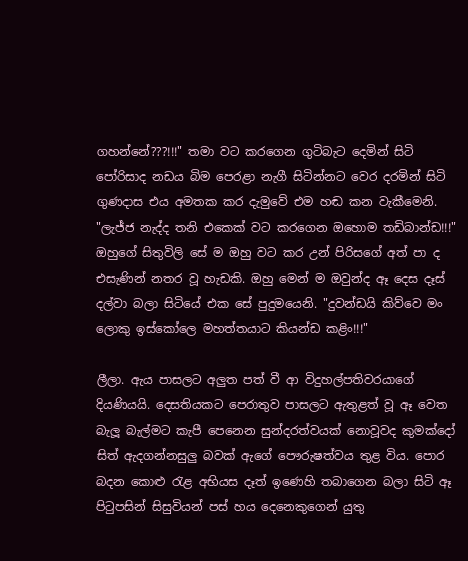ගහන්නේ???!!!" තමා වට කරගෙන ගුටිබැට දෙමින් සිටි පෝරිසාද නඩය බිම පෙරළා නැගී සිටින්නට වෙර දරමින් සිටි ගුණදාස එය අමතක කර දැමුවේ එම හඬ කන වැකීමෙනි. "ලැජ්ජ නැද්ද තනි එකෙක් වට කරගෙන ඔහොම තඩිබාන්ඩ!!!" ඔහුගේ සිතුවිලි සේ ම ඔහු වට කර උන් පිරිසගේ අත් පා ද එසැණින් නතර වූ හැඩකි. ඔහු මෙන් ම ඔවුන්ද ඈ දෙස දෑස් දල්වා බලා සිටියේ එක සේ පුදුමයෙනි. "දුවන්ඩයි කිව්වෙ මං ලොකු ඉස්කෝලෙ මහත්තයාට කියන්ඩ කළිං!!!"

ලීලා. ඇය පාසලට අලුත පත් වී ආ විදුහල්පතිවරයාගේ දියණියයි. දෙසතියකට පෙරාතුව පාසලට ඇතුළත් වූ ඈ වෙත බැලූ බැල්මට කැපී පෙනෙන සුන්දරත්වයක් නොවූවද කුමක්දෝ සිත් ඇදගන්නසුලු බවක් ඇගේ පෞරුෂත්වය තුළ විය. පොර බදන කොළු රැළ අභියස දෑත් ඉණෙහි තබාගෙන බලා සිටි ඈ පිටුපසින් සිසුවියන් පස් හය දෙනෙකුගෙන් යුතු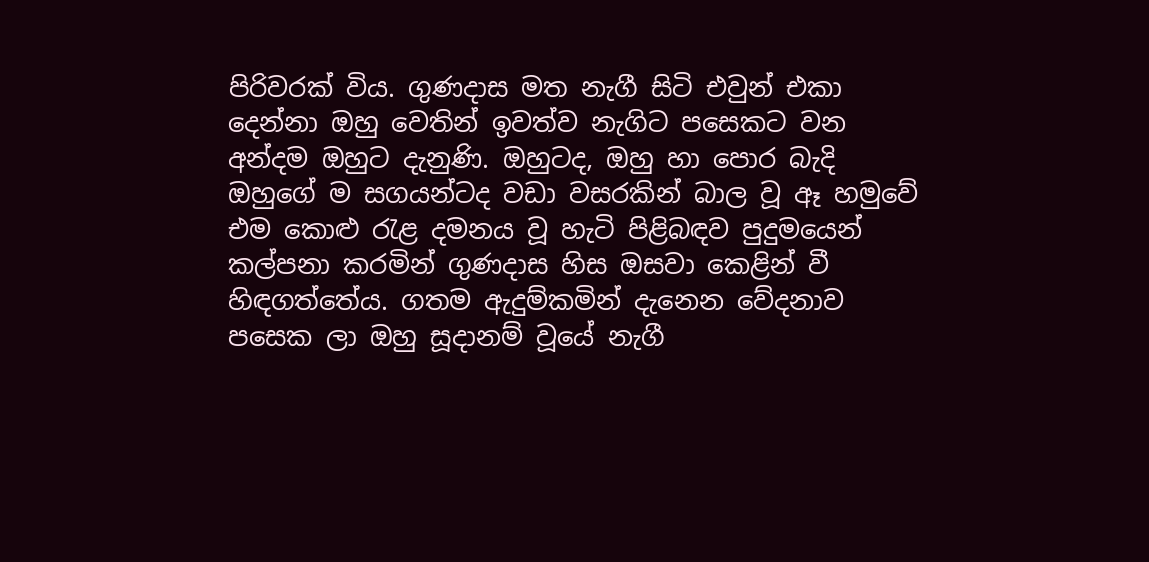පිරිවරක් විය. ගුණදාස මත නැගී සිටි එවුන් එකා දෙන්නා ඔහු වෙතින් ඉවත්ව නැගිට පසෙකට වන අන්දම ඔහුට දැනුණි. ඔහුටද, ඔහු හා පොර බැදි ඔහුගේ ම සගයන්ටද වඩා වසරකින් බාල වූ ඈ හමුවේ එම කොළු රැළ දමනය වූ හැටි පිළිබඳව පුදුමයෙන් කල්පනා කරමින් ගුණදාස හිස ඔසවා කෙළින් වී හිඳගත්තේය. ගතම ඇදුම්කමින් දැනෙන වේදනාව පසෙක ලා ඔහු සූදානම් වූයේ නැගී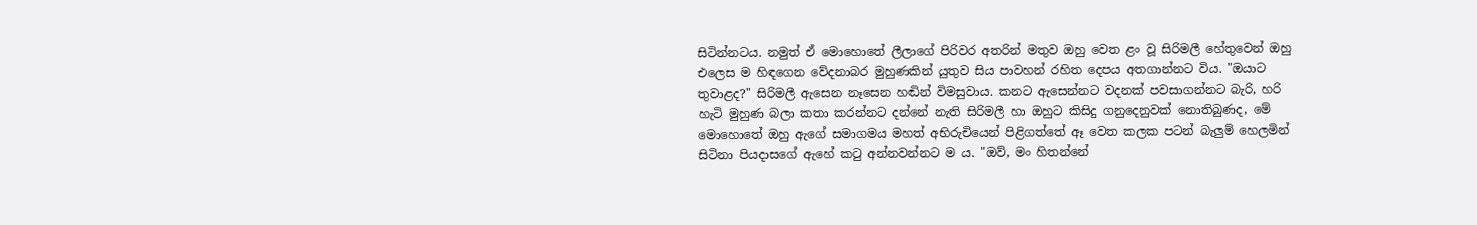සිටින්නටය. නමුත් ඒ මොහොතේ ලීලාගේ පිරිවර අතරින් මතුව ඔහු වෙත ළං වූ සිරිමලී හේතුවෙන් ඔහු එලෙස ම හිඳගෙන වේදනාබර මුහුණකින් යුතුව සිය පාවහන් රහිත දෙපය අතගාන්නට විය. "ඔයාට තුවාළද?" සිරිමලී ඇසෙන නෑසෙන හඬින් විමසුවාය. කනට ඇසෙන්නට වදනක් පවසාගන්නට බැරි, හරි හැටි මුහුණ බලා කතා කරන්නට දන්නේ නැති සිරිමලී හා ඔහුට කිසිදු ගනුදෙනුවක් නොතිබුණද, මේ මොහොතේ ඔහු ඇගේ සමාගමය මහත් අභිරුචියෙන් පිළිගත්තේ ඈ වෙත කලක පටන් බැලුම් හෙලමින් සිටිනා පියදාසගේ ඇහේ කටු අන්නවන්නට ම ය. "ඔව්, මං හිතන්නේ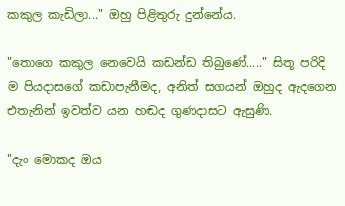කකුල කැඩිලා..." ඔහු පිළිතුරු දුන්නේය.

"තොගෙ කකුල නෙවෙයි කඩන්ඩ තිබුණේ....." සිතූ පරිදි ම පියදාසගේ කඩාපැනීමද, අනිත් සගයන් ඔහුද ඇදගෙන එතැනින් ඉවත්ව යන හඬද ගුණදාසට ඇසුණි.

"දැං මොකද ඔය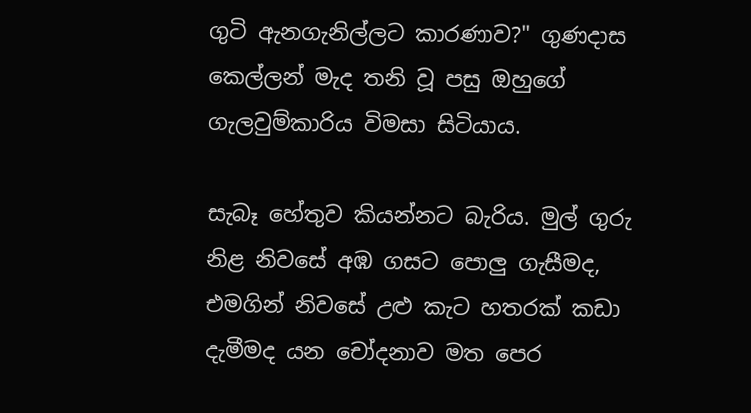ගුටි ඇනගැනිල්ලට කාරණාව?" ගුණදාස කෙල්ලන් මැද තනි වූ පසු ඔහුගේ ගැලවුම්කාරිය විමසා සිටියාය.

සැබෑ හේතුව කියන්නට බැරිය. මුල් ගුරු නිළ නිවසේ අඹ ගසට පොලු ගැසීමද, එමගින් නිවසේ උළු කැට හතරක් කඩා දැමීමද යන චෝදනාව මත පෙර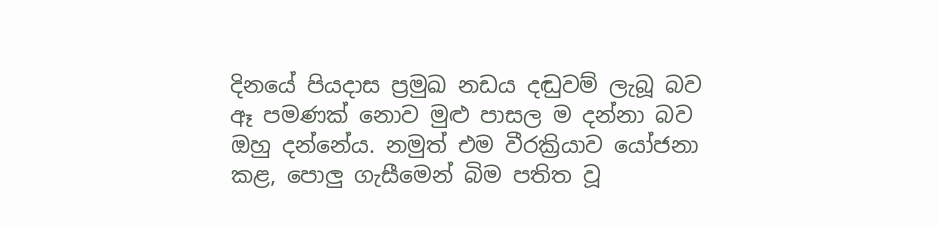දිනයේ පියදාස ප්‍රමුඛ නඩය දඬුවම් ලැබූ බව ඈ පමණක් නොව මුළු පාසල ම දන්නා බව ඔහු දන්නේය. නමුත් එම වීරක්‍රියාව යෝජනා කළ, පොලු ගැසීමෙන් බිම පතිත වූ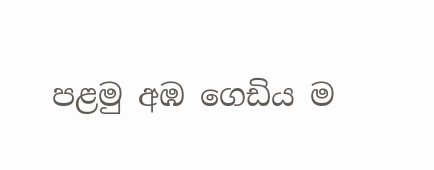පළමු අඹ ගෙඩිය ම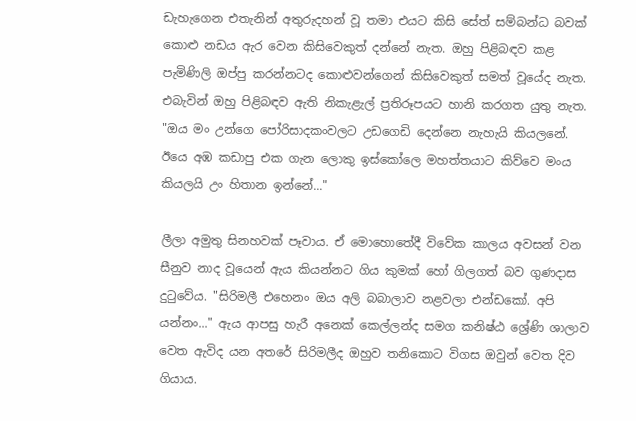ඩැහැගෙන එතැනින් අතුරුදහන් වූ තමා එයට කිසි සේත් සම්බන්ධ බවක් කොළු නඩය ඇර වෙන කිසිවෙකුත් දන්නේ නැත. ඔහු පිළිබඳව කළ පැමිණිලි ඔප්පු කරන්නටද කොළුවන්ගෙන් කිසිවෙකුත් සමත් වූයේද නැත. එබැවින් ඔහු පිළිබඳව ඇති නිකැළැල් ප්‍රතිරූපයට හානි කරගත යුතු නැත. "ඔය මං උන්ගෙ පෝරිසාදකංවලට උඩගෙඩි දෙන්නෙ නැහැයි කියලනේ. ඊයෙ අඹ කඩාපු එක ගැන ලොකු ඉස්කෝලෙ මහත්තයාට කිව්වෙ මංය කියලයි උං හිතාන ඉන්නේ..."

ලීලා අමුතු සිනහවක් පෑවාය. ඒ මොහොතේදී විවේක කාලය අවසන් වන සීනුව නාද වූයෙන් ඇය කියන්නට ගිය කුමක් හෝ ගිලගත් බව ගුණදාස දුටුවේය. "සිරිමලී එහෙනං ඔය අලි බබාලාව නළවලා එන්ඩකෝ. අපි යන්නං..." ඇය ආපසු හැරී අනෙක් කෙල්ලන්ද සමග කනිෂ්ඨ ශ්‍රේණි ශාලාව වෙත ඇවිද යන අතරේ සිරිමලීද ඔහුව තනිකොට විගස ඔවුන් වෙත දිව ගියාය.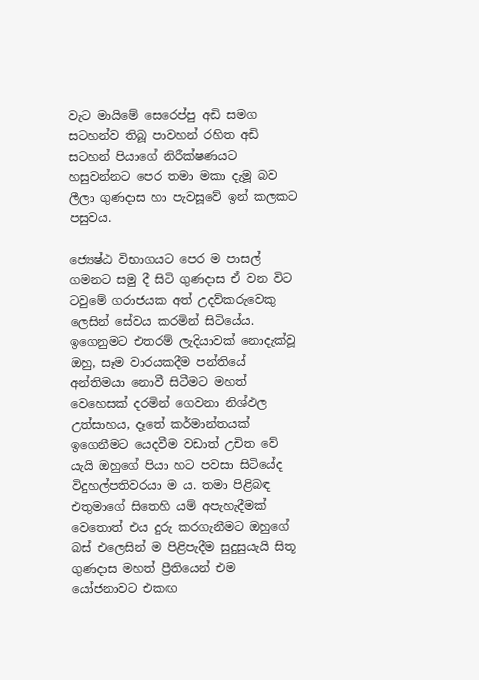වැට මායිමේ සෙරෙප්පු අඩි සමග සටහන්ව තිබූ පාවහන් රහිත අඩි සටහන් පියාගේ නිරීක්ෂණයට හසුවන්නට පෙර තමා මකා දැමූ බව ලීලා ගුණදාස හා පැවසූවේ ඉන් කලකට පසුවය.

ජ්‍යෙෂ්ඨ විභාගයට පෙර ම පාසල් ගමනට සමු දී සිටි ගුණදාස ඒ වන විට ටවුමේ ගරාජයක අත් උදව්කරුවෙකු ලෙසින් සේවය කරමින් සිටියේය. ඉගෙනුමට එතරම් ලැදියාවක් නොදැක්වූ ඔහු, සෑම වාරයකදීම පන්තියේ අන්තිමයා නොවී සිටීමට මහත් වෙහෙසක් දරමින් ගෙවනා නිශ්ඵල උත්සාහය, දෑතේ කර්මාන්තයක් ඉගෙනීමට යෙදවීම වඩාත් උචිත වේ යැයි ඔහුගේ පියා හට පවසා සිටියේද විදුහල්පතිවරයා ම ය. තමා පිළිබඳ එතුමාගේ සිතෙහි යම් අපැහැදීමක් වෙතොත් එය දුරු කරගැනීමට ඔහුගේ බස් එලෙසින් ම පිළිපැදීම සුදුසුයැයි සිතූ ගුණදාස මහත් ප්‍රීතියෙන් එම යෝජනාවට එකඟ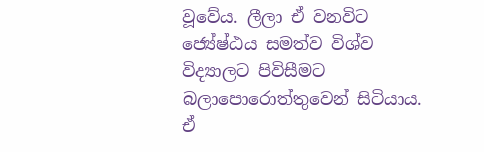වූවේය. ලීලා ඒ වනවිට ජ්‍යේෂ්ඨය සමත්ව විශ්ව විද්‍යාලට පිවිසීමට බලාපොරොත්තුවෙන් සිටියාය. ඒ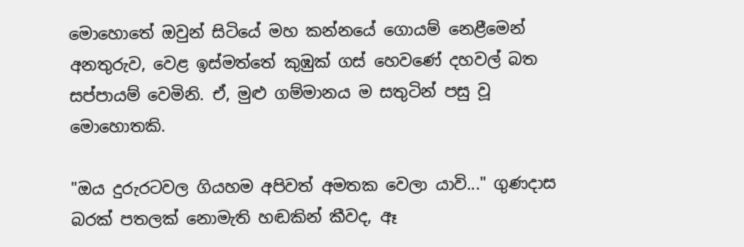මොහොතේ ඔවුන් සිටියේ මහ කන්නයේ ගොයම් නෙළීමෙන් අනතුරුව, වෙළ ඉස්මත්තේ කුඹුක් ගස් හෙවණේ දහවල් බත සප්පායම් වෙමිනි. ඒ, මුළු ගම්මානය ම සතුටින් පසු වූ මොහොතකි.

"ඔය දුරුරටවල ගියහම අපිවත් අමතක වෙලා යාවි..." ගුණදාස බරක් පතලක් නොමැති හඬකින් කීවද, ඈ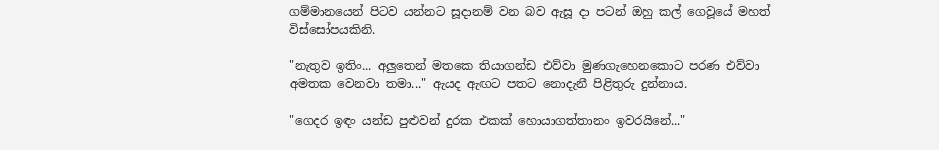ගම්මානයෙන් පිටව යන්නට සූදානම් වන බව ඇසූ දා පටන් ඔහු කල් ගෙවූයේ මහත් විස්සෝපයකිනි.

"නැතුව ඉතිං... අලුතෙන් මතකෙ තියාගන්ඩ එව්වා මුණගැහෙනකොට පරණ එව්වා අමතක වෙනවා තමා..." ඇයද ඇඟට පතට නොදැනී පිළිතුරු දුන්නාය.

"ගෙදර ඉඳං යන්ඩ පුළුවන් දුරක එකක් හොයාගත්තානං ඉවරයිනේ..."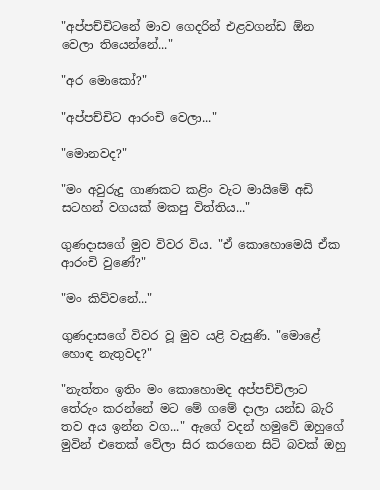"අප්පච්චිටනේ මාව ගෙදරින් එළවගන්ඩ ඕන වෙලා තියෙන්නේ..."

"අර මොකෝ?"

"අප්පච්චිට ආරංචි වෙලා..."

"මොනවද?"

"මං අවුරුදු ගාණකට කළිං වැට මායිමේ අඩි සටහන් වගයක් මකපු විත්තිය..."

ගුණදාසගේ මුව විවර විය. "ඒ කොහොමෙයි ඒක ආරංචි වුණේ?"

"මං කිව්වනේ..."

ගුණදාසගේ විවර වූ මුව යළි වැසුණි. "මොළේ හොඳ නැතුවද?"

"නැත්තං ඉතිං මං කොහොමද අප්පච්චිලාට තේරුං කරන්නේ මට මේ ගමේ දාලා යන්ඩ බැරි තව අය ඉන්න වග..." ඇගේ වදන් හමුවේ ඔහුගේ මුවින් එතෙක් වේලා සිර කරගෙන සිටි බවක් ඔහු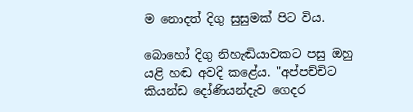ම නොදත් දිගු සුසුමක් පිට විය.

බොහෝ දිගු නිහැඬියාවකට පසු ඔහු යළි හඬ අවදි කළේය. "අප්පච්චිට කියන්ඩ දෝණියන්දැව ගෙදර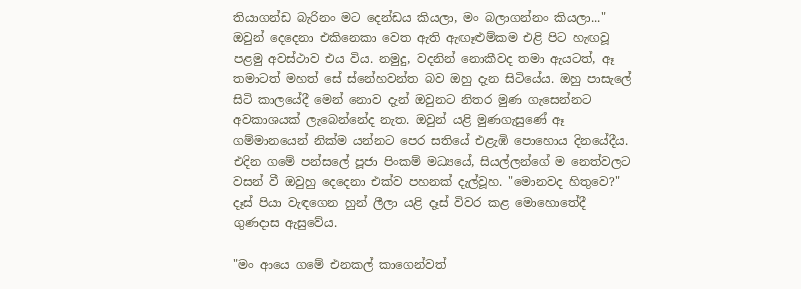තියාගන්ඩ බැරිනං මට දෙන්ඩය කියලා, මං බලාගන්නං කියලා..." ඔවුන් දෙදෙනා එකිනෙකා වෙත ඇති ඇඟෑළුම්කම එළි පිට හැඟවූ පළමු අවස්ථාව එය විය. නමුදු, වදනින් නොකීවද තමා ඇයටත්, ඈ තමාටත් මහත් සේ ස්නේහවන්ත බව ඔහු දැන සිටියේය. ඔහු පාසැලේ සිටි කාලයේදී මෙන් නොව දැන් ඔවුනට නිතර මුණ ගැසෙන්නට අවකාශයක් ලැබෙන්නේද නැත. ඔවුන් යළි මුණගැසුණේ ඈ ගම්මානයෙන් නික්ම යන්නට පෙර සතියේ එළැඹි පොහොය දිනයේදීය. එදින ගමේ පන්සලේ පූජා පිංකම් මධ්‍යයේ, සියල්ලන්ගේ ම නෙත්වලට වසන් වී ඔවුහු දෙදෙනා එක්ව පහනක් දැල්වූහ. "මොනවද හිතුවෙ?" දෑස් පියා වැඳගෙන හුන් ලීලා යළි දෑස් විවර කළ මොහොතේදී ගුණදාස ඇසුවේය.

"මං ආයෙ ගමේ එනකල් කාගෙන්වත්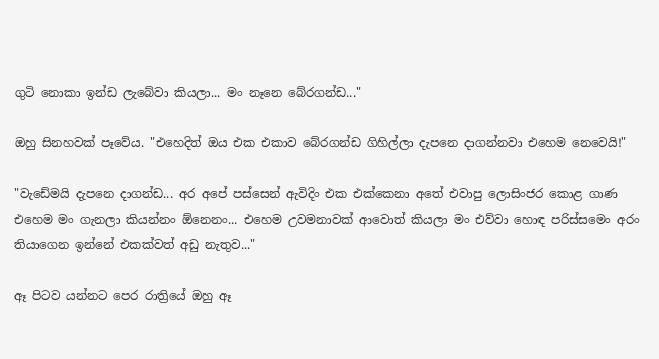ගුටි නොකා ඉන්ඩ ලැබේවා කියලා... මං නෑනෙ බේරගන්ඩ..."

ඔහු සිනහවක් පෑවේය. "එහෙදිත් ඔය එක එකාව බේරගන්ඩ ගිහිල්ලා දැපනෙ දාගන්නවා එහෙම නෙවෙයි!"

"වැඩේමයි දැපනෙ දාගන්ඩ... අර අපේ පස්සෙන් ඇවිදිං එක එක්කෙනා අතේ එවාපු ලොසිංජර කොළ ගාණ එහෙම මං ගැනලා කියන්නං ඕනෙනං... එහෙම උවමනාවක් ආවොත් කියලා මං එව්වා හොඳ පරිස්සමෙං අරං තියාගෙන ඉන්නේ එකක්වත් අඩු නැතුව..."

ඈ පිටව යන්නට පෙර රාත්‍රියේ ඔහු ඈ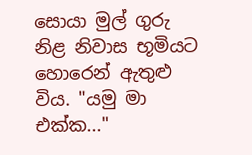සොයා මුල් ගුරු නිළ නිවාස භූමියට හොරෙන් ඇතුළු විය. "යමු මා එක්ක..."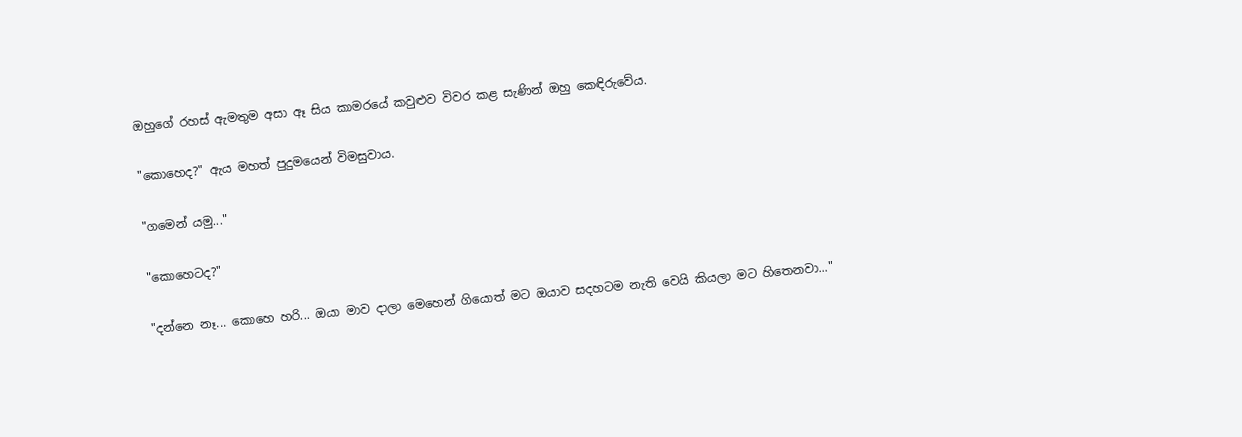ඔහුගේ රහස් ඇමතුම අසා ඈ සිය කාමරයේ කවුළුව විවර කළ සැණින් ඔහු කෙඳිරුවේය.

"කොහෙද?" ඇය මහත් පුදුමයෙන් විමසුවාය.

"ගමෙන් යමු..."

"කොහෙටද?"

"දන්නෙ නෑ... කොහෙ හරි... ඔයා මාව දාලා මෙහෙන් ගියොත් මට ඔයාව සදහටම නැති වෙයි කියලා මට හිතෙනවා..."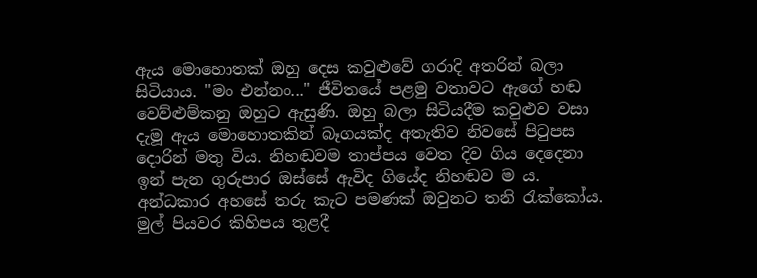ඇය මොහොතක් ඔහු දෙස කවුළුවේ ගරාදි අතරින් බලා සිටියාය. "මං එන්නං..." ජීවිතයේ පළමු වතාවට ඇගේ හඬ වෙව්ළුම්කනු ඔහුට ඇසුණි. ඔහු බලා සිටියදීම කවුළුව වසා දැමූ ඇය මොහොතකින් බෑගයක්ද අතැතිව නිවසේ පිටුපස දොරින් මතු විය. නිහඬවම තාප්පය වෙත දිව ගිය දෙදෙනා ඉන් පැන ගුරුපාර ඔස්සේ ඇවිද ගියේද නිහඬව ම ය. අන්ධකාර අහසේ තරු කැට පමණක් ඔවුනට තනි රැක්කෝය. මුල් පියවර කිහිපය තුළදී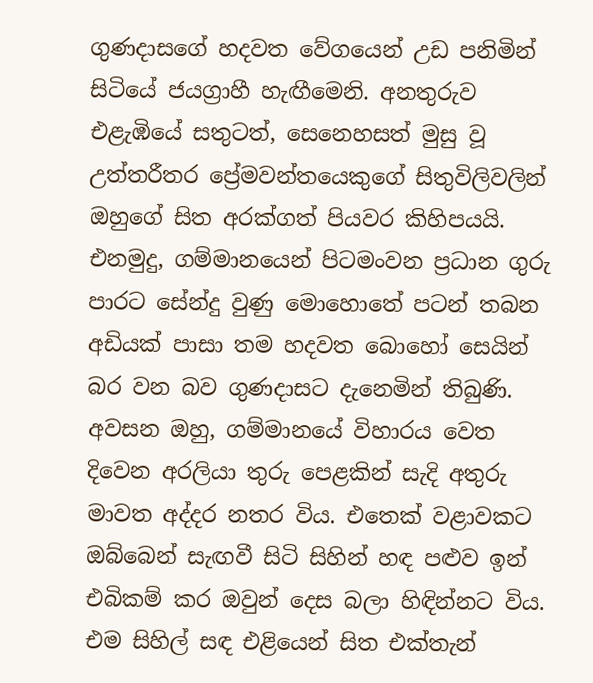ගුණදාසගේ හදවත වේගයෙන් උඩ පනිමින් සිටියේ ජයග්‍රාහී හැඟීමෙනි. අනතුරුව එළැඹියේ සතුටත්, සෙනෙහසත් මුසු වූ උත්තරීතර ප්‍රේමවන්තයෙකුගේ සිතුවිලිවලින් ඔහුගේ සිත අරක්ගත් පියවර කිහිපයයි. එනමුදු, ගම්මානයෙන් පිටමංවන ප්‍රධාන ගුරු පාරට සේන්දු වුණු මොහොතේ පටන් තබන අඩියක් පාසා තම හදවත බොහෝ සෙයින් බර වන බව ගුණදාසට දැනෙමින් තිබුණි. අවසන ඔහු, ගම්මානයේ විහාරය වෙත දිවෙන අරලියා තුරු පෙළකින් සැදි අතුරු මාවත අද්දර නතර විය. එතෙක් වළාවකට ඔබ්බෙන් සැඟවී සිටි සිහින් හඳ පළුව ඉන් එබිකම් කර ඔවුන් දෙස බලා හිඳින්නට විය. එම සිහිල් සඳ එළියෙන් සිත එක්තැන්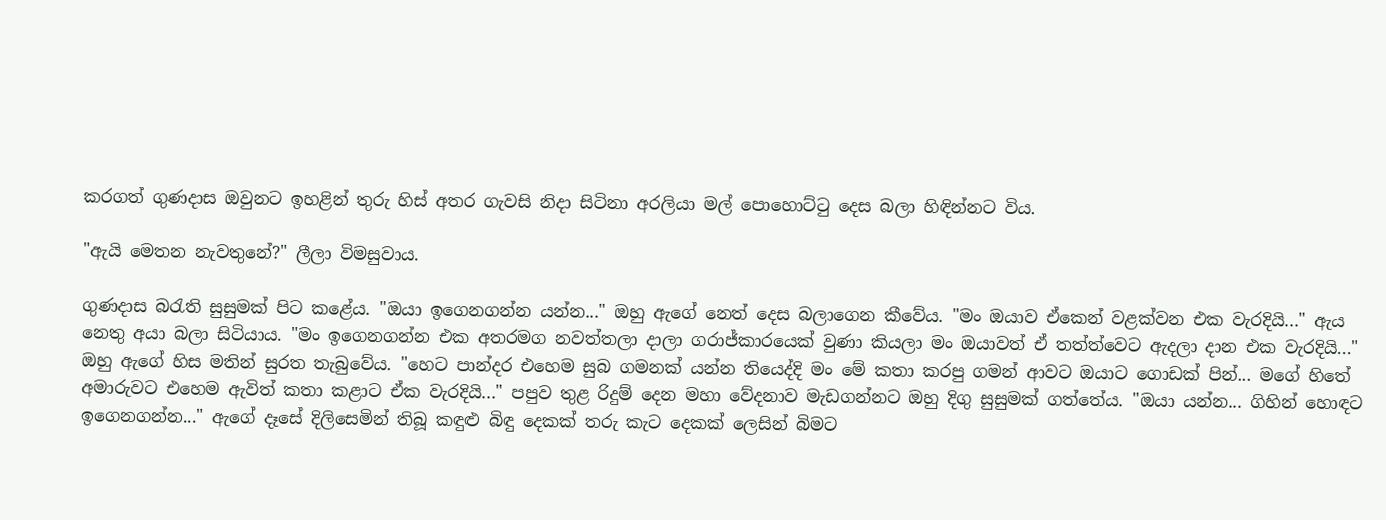කරගත් ගුණදාස ඔවුනට ඉහළින් තුරු හිස් අතර ගැවසි නිදා සිටිනා අරලියා මල් පොහොට්ටු දෙස බලා හිඳින්නට විය.

"ඇයි මෙතන නැවතුනේ?" ලීලා විමසුවාය.

ගුණදාස බරැති සුසුමක් පිට කළේය. "ඔයා ඉගෙනගන්න යන්න..." ඔහු ඇගේ නෙත් දෙස බලාගෙන කීවේය. "මං ඔයාව ඒකෙන් වළක්වන එක වැරදියි..." ඇය නෙතු අයා බලා සිටියාය. "මං ඉගෙනගන්න එක අතරමග නවත්තලා දාලා ගරාජ්කාරයෙක් වුණා කියලා මං ඔයාවත් ඒ තත්ත්වෙට ඇදලා දාන එක වැරදියි..." ඔහු ඇගේ හිස මතින් සුරත තැබුවේය. "හෙට පාන්දර එහෙම සුබ ගමනක් යන්න තියෙද්දි මං මේ කතා කරපු ගමන් ආවට ඔයාට ගොඩක් පින්... මගේ හිතේ අමාරුවට එහෙම ඇවිත් කතා කළාට ඒක වැරදියි..." පපුව තුළ රිදුම් දෙන මහා වේදනාව මැඩගන්නට ඔහු දිගු සුසුමක් ගත්තේය. "ඔයා යන්න... ගිහින් හොඳට ඉගෙනගන්න..." ඇගේ දෑසේ දිලිසෙමින් තිබූ කඳුළු බිඳු දෙකක් තරු කැට දෙකක් ලෙසින් බිමට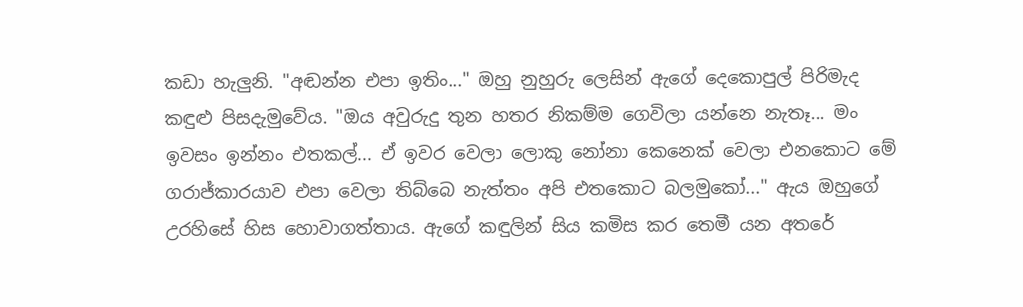කඩා හැලුනි. "අඬන්න එපා ඉතිං..." ඔහු නුහුරු ලෙසින් ඇගේ දෙකොපුල් පිරිමැද කඳුළු පිසදැමුවේය. "ඔය අවුරුදු තුන හතර නිකම්ම ගෙවිලා යන්නෙ නැතෑ... මං ඉවසං ඉන්නං එතකල්... ඒ ඉවර වෙලා ලොකු නෝනා කෙනෙක් වෙලා එනකොට මේ ගරාජ්කාරයාව එපා වෙලා තිබ්බෙ නැත්තං අපි එතකොට බලමුකෝ..." ඇය ඔහුගේ උරහිසේ හිස හොවාගත්තාය. ඇගේ කඳුලින් සිය කමිස කර තෙමී යන අතරේ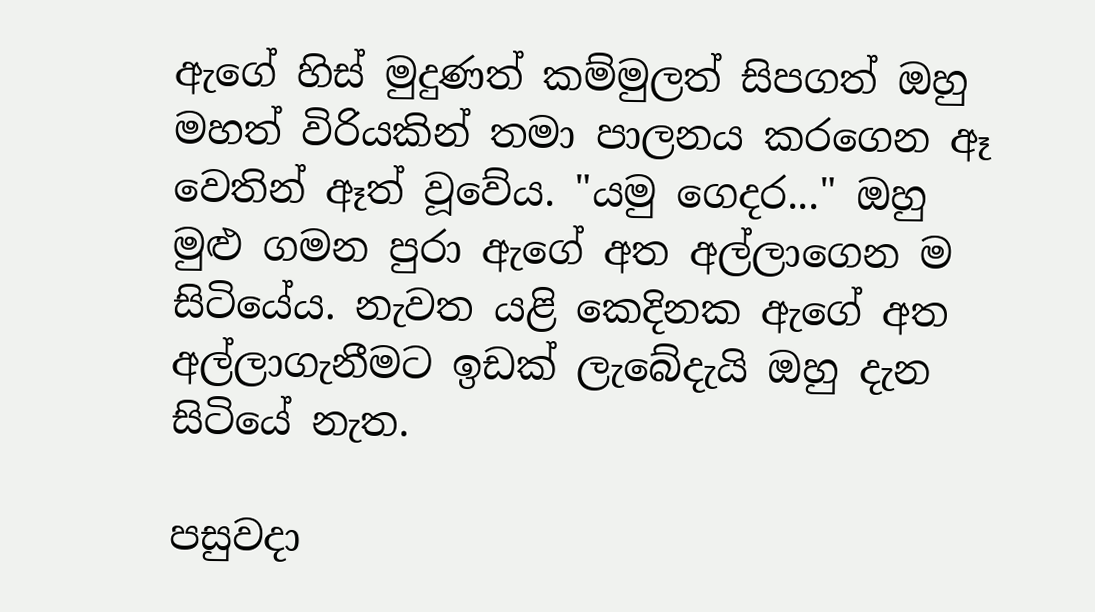ඇගේ හිස් මුදුණත් කම්මුලත් සිපගත් ඔහු මහත් විරියකින් තමා පාලනය කරගෙන ඈ වෙතින් ඈත් වූවේය. "යමු ගෙදර..." ඔහු මුළු ගමන පුරා ඇගේ අත අල්ලාගෙන ම සිටියේය. නැවත යළි කෙදිනක ඇගේ අත අල්ලාගැනීමට ඉඩක් ලැබේදැයි ඔහු දැන සිටියේ නැත.

පසුවදා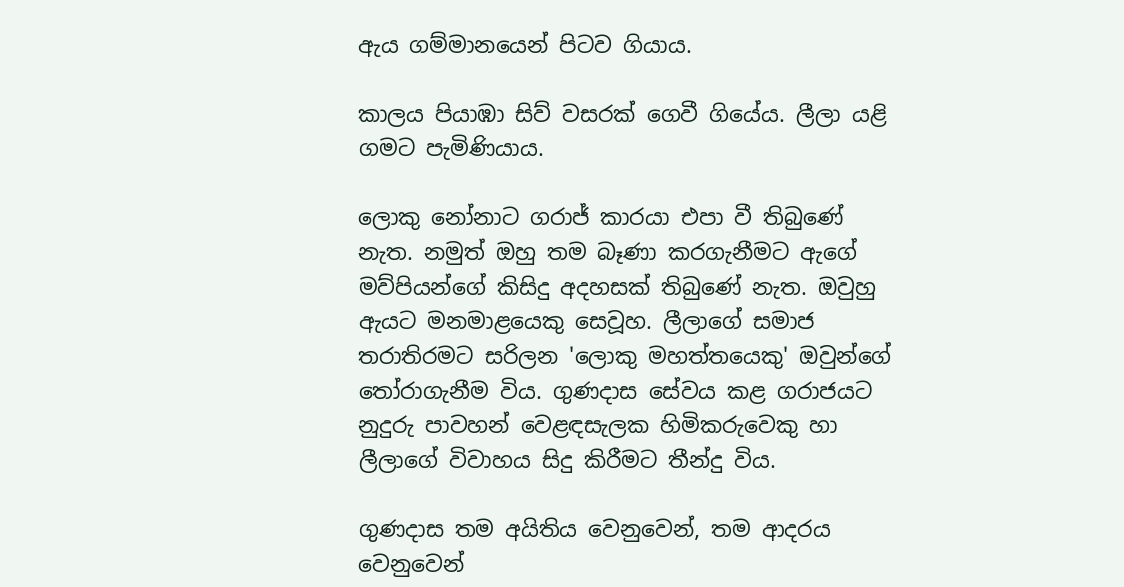ඇය ගම්මානයෙන් පිටව ගියාය.

කාලය පියාඹා සිව් වසරක් ගෙවී ගියේය. ලීලා යළි ගමට පැමිණියාය.

ලොකු නෝනාට ගරාජ් කාරයා එපා වී තිබුණේ නැත. නමුත් ඔහු තම බෑණා කරගැනීමට ඇගේ මව්පියන්ගේ කිසිදු අදහසක් තිබුණේ නැත. ඔවුහු ඇයට මනමාළයෙකු සෙවූහ. ලීලාගේ සමාජ තරාතිරමට සරිලන 'ලොකු මහත්තයෙකු' ඔවුන්ගේ තෝරාගැනීම විය. ගුණදාස සේවය කළ ගරාජයට නුදුරු පාවහන් වෙළඳසැලක හිමිකරුවෙකු හා ලීලාගේ විවාහය සිදු කිරීමට තීන්දු විය.

ගුණදාස තම අයිතිය වෙනුවෙන්, තම ආදරය වෙනුවෙන්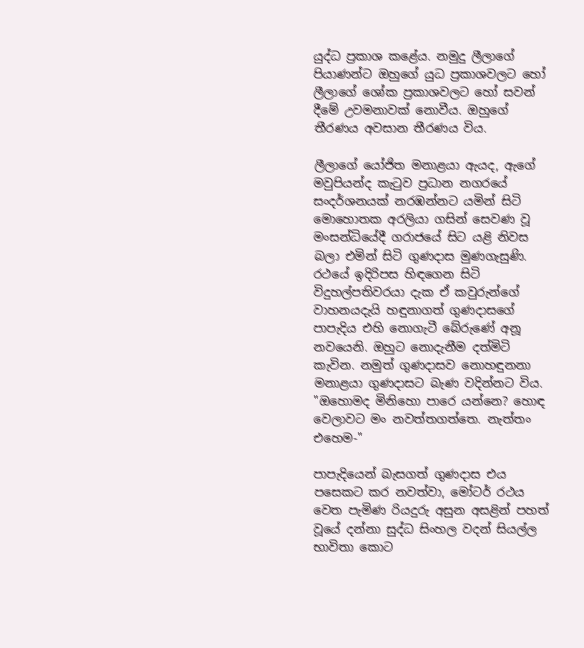යුද්ධ ප්‍රකාශ කළේය. නමුදු ලීලාගේ පියාණන්ට ඔහුගේ යුධ ප්‍රකාශවලට හෝ ලීලාගේ ශෝක ප්‍රකාශවලට හෝ සවන් දීමේ උවමනාවක් නොවීය. ඔහුගේ තීරණය අවසාන තීරණය විය.

ලීලාගේ යෝජිත මනාළයා ඇයද, ඇගේ මවුපියන්ද කැටුව ප්‍රධාන නගරයේ සංදර්ශනයක් නරඹන්නට යමින් සිටි මොහොතක අරලියා ගසින් සෙවණ වූ මංසන්ධියේදී ගරාජයේ සිට යළි නිවස බලා එමින් සිටි ගුණදාස මුණගැසුණි. රථයේ ඉදිරිපස හිඳගෙන සිටි විදුහල්පතිවරයා දැක ඒ කවුරුන්ගේ වාහනයදැයි හඳුනාගත් ගුණදාසගේ පාපැදිය එහි නොගැටී බේරුණේ අනූ නවයෙනි. ඔහුට නොදැනීම දත්මිටි කැවින. නමුත් ගුණදාසව නොහඳුනනා මනාළයා ගුණදාසට බැණ වදින්නට විය. "ඔහොමද මිනිහො පාරෙ යන්නෙ? හොඳ වෙලාවට මං නවත්තගත්තෙ. නැත්තං එහෙම-"

පාපැදියෙන් බැසගත් ගුණදාස එය පසෙකට කර නවත්වා, මෝටර් රථය වෙත පැමිණ රියදුරු අසුන අසළින් පහත් වූයේ දන්නා සුද්ධ සිංහල වදන් සියල්ල භාවිතා කොට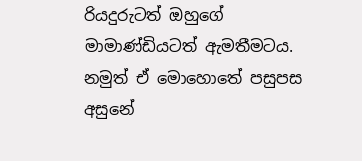රියදුරුටත් ඔහුගේ මාමාණ්ඩියටත් ඇමතීමටය. නමුත් ඒ මොහොතේ පසුපස අසුනේ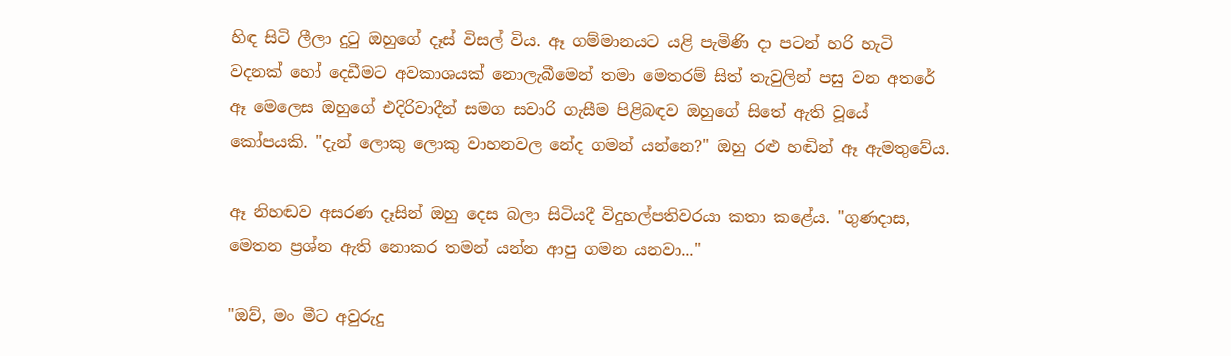හිඳ සිටි ලීලා දුටු ඔහුගේ දෑස් විසල් විය. ඈ ගම්මානයට යළි පැමිණි දා පටන් හරි හැටි වදනක් හෝ දෙඩීමට අවකාශයක් නොලැබීමෙන් තමා මෙතරම් සිත් තැවුලින් පසු වන අතරේ ඈ මෙලෙස ඔහුගේ එදිරිවාදීන් සමග සවාරි ගැසීම පිළිබඳව ඔහුගේ සිතේ ඇති වූයේ කෝපයකි. "දැන් ලොකු ලොකු වාහනවල නේද ගමන් යන්නෙ?" ඔහු රළු හඬින් ඈ ඇමතුවේය.

ඈ නිහඬව අසරණ දෑසින් ඔහු දෙස බලා සිටියදී විදුහල්පතිවරයා කතා කළේය. "ගුණදාස, මෙතන ප්‍රශ්න ඇති නොකර තමන් යන්න ආපු ගමන යනවා..."

"ඔව්, මං මීට අවුරුදු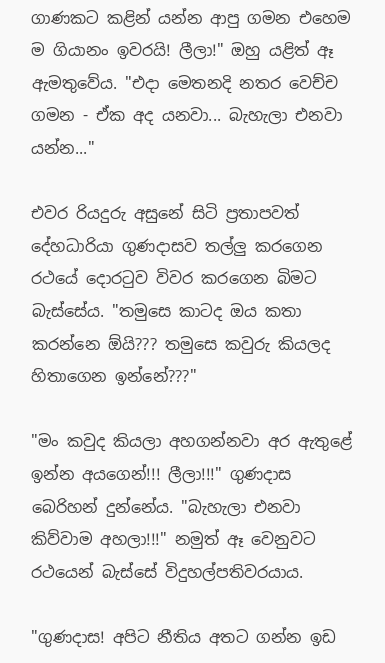ගාණකට කළින් යන්න ආපු ගමන එහෙම ම ගියානං ඉවරයි! ලීලා!" ඔහු යළිත් ඈ ඇමතුවේය. "එදා මෙතනදි නතර වෙච්ච ගමන - ඒක අද යනවා... බැහැලා එනවා යන්න..."

එවර රියදුරු අසුනේ සිටි ප්‍රතාපවත් දේහධාරියා ගුණදාසව තල්ලු කරගෙන රථයේ දොරටුව විවර කරගෙන බිමට බැස්සේය. "තමුසෙ කාටද ඔය කතා කරන්නෙ ඕයි??? තමුසෙ කවුරු කියලද හිතාගෙන ඉන්නේ???"

"මං කවුද කියලා අහගන්නවා අර ඇතුළේ ඉන්න අයගෙන්!!! ලීලා!!!" ගුණදාස බෙරිහන් දුන්නේය. "බැහැලා එනවා කිව්වාම අහලා!!!" නමුත් ඈ වෙනුවට රථයෙන් බැස්සේ විදුහල්පතිවරයාය.

"ගුණදාස! අපිට නීතිය අතට ගන්න ඉඩ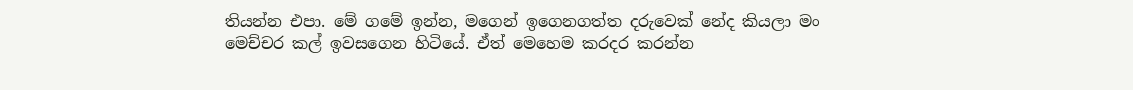තියන්න එපා. මේ ගමේ ඉන්න, මගෙන් ඉගෙනගත්ත දරුවෙක් නේද කියලා මං මෙච්චර කල් ඉවසගෙන හිටියේ. ඒත් මෙහෙම කරදර කරන්න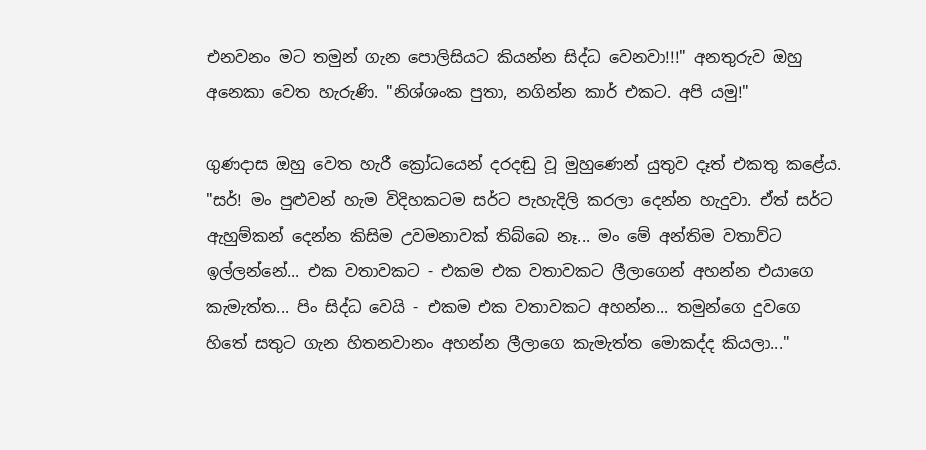එනවනං මට තමුන් ගැන පොලිසියට කියන්න සිද්ධ වෙනවා!!!" අනතුරුව ඔහු අනෙකා වෙත හැරුණි. "නිශ්ශංක පුතා, නගින්න කාර් එකට. අපි යමු!"

ගුණදාස ඔහු වෙත හැරී ක්‍රෝධයෙන් දරදඬු වූ මුහුණෙන් යුතුව දෑත් එකතු කළේය. "සර්! මං පුළුවන් හැම විදිහකටම සර්ට පැහැදිලි කරලා දෙන්න හැදුවා. ඒත් සර්ට ඇහුම්කන් දෙන්න කිසිම උවමනාවක් තිබ්බෙ නෑ... මං මේ අන්තිම වතාව්ට ඉල්ලන්නේ... එක වතාවකට - එකම එක වතාවකට ලීලාගෙන් අහන්න එයාගෙ කැමැත්ත... පිං සිද්ධ වෙයි - එකම එක වතාවකට අහන්න... තමුන්ගෙ දුවගෙ හිතේ සතුට ගැන හිතනවානං අහන්න ලීලාගෙ කැමැත්ත මොකද්ද කියලා..."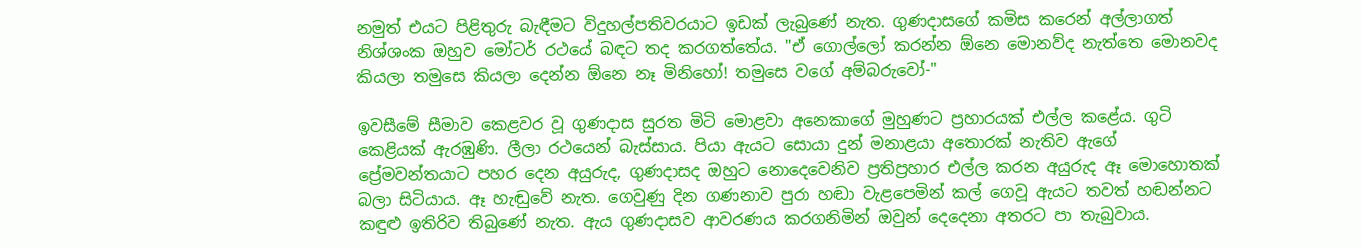නමුත් එයට පිළිතුරු බැඳීමට විදුහල්පතිවරයාට ඉඩක් ලැබුණේ නැත. ගුණදාසගේ කමිස කරෙන් අල්ලාගත් නිශ්ශංක ඔහුව මෝටර් රථයේ බඳට තද කරගත්තේය. "ඒ ගොල්ලෝ කරන්න ඕනෙ මොනව්ද නැත්තෙ මොනවද කියලා තමුසෙ කියලා දෙන්න ඕනෙ නෑ මිනිහෝ! තමුසෙ වගේ අම්බරුවෝ-"

ඉවසීමේ සීමාව කෙළවර වූ ගුණදාස සුරත මිටි මොළවා අනෙකාගේ මුහුණට ප්‍රහාරයක් එල්ල කළේය. ගුටි කෙළියක් ඇරඹුණි. ලීලා රථයෙන් බැස්සාය. පියා ඇයට සොයා දුන් මනාළයා අතොරක් නැතිව ඇගේ ප්‍රේමවන්තයාට පහර දෙන අයුරුද, ගුණදාසද ඔහුට නොදෙවෙනිව ප්‍රතිප්‍රහාර එල්ල කරන අයුරුද ඈ මොහොතක් බලා සිටියාය. ඈ හැඬුවේ නැත. ගෙවුණු දින ගණනාව පුරා හඬා වැළපෙමින් කල් ගෙවූ ඇයට තවත් හඬන්නට කඳුළු ඉතිරිව තිබුණේ නැත. ඇය ගුණදාසව ආවරණය කරගනිමින් ඔවුන් දෙදෙනා අතරට පා තැබුවාය.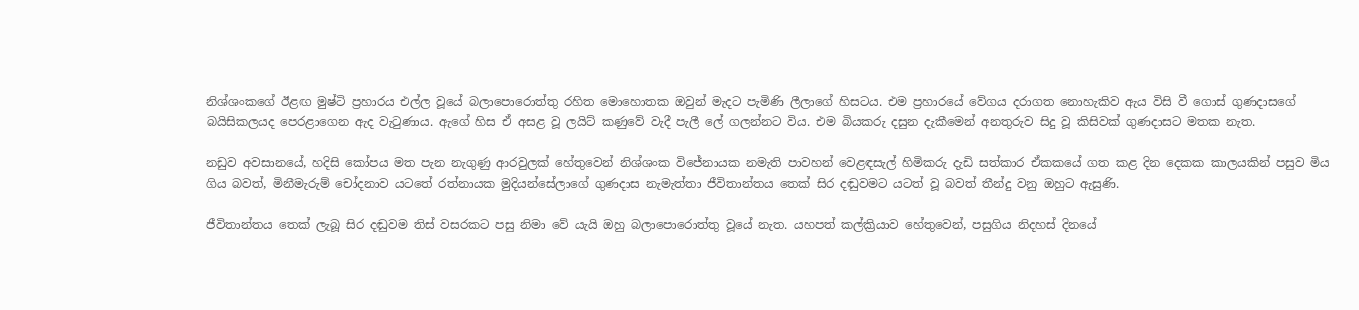නිශ්ශංකගේ ඊළඟ මුෂ්ටි ප්‍රහාරය එල්ල වූයේ බලාපොරොත්තු රහිත මොහොතක ඔවුන් මැදට පැමිණි ලීලාගේ හිසටය. එම ප්‍රහාරයේ වේගය දරාගත නොහැකිව ඇය විසි වී ගොස් ගුණදාසගේ බයිසිකලයද පෙරළාගෙන ඇද වැටුණාය. ඇගේ හිස ඒ අසළ වූ ලයිට් කණුවේ වැදී පැලී ලේ ගලන්නට විය. එම බියකරු දසුන දැකීමෙන් අනතුරුව සිදු වූ කිසිවක් ගුණදාසට මතක නැත.

නඩුව අවසානයේ, හදිසි කෝපය මත පැන නැගුණු ආරවුලක් හේතුවෙන් නිශ්ශංක විජේනායක නමැති පාවහන් වෙළඳසැල් හිමිකරු දැඩි සත්කාර ඒකකයේ ගත කළ දින දෙකක කාලයකින් පසුව මිය ගිය බවත්, මිනීමැරුම් චෝදනාව යටතේ රත්නායක මුදියන්සේලාගේ ගුණදාස නැමැත්තා ජීවිතාන්තය තෙක් සිර දඬුවමට යටත් වූ බවත් තීන්දු වනු ඔහුට ඇසුණි.

ජීවිතාන්තය තෙක් ලැබූ සිර දඬුවම තිස් වසරකට පසු නිමා වේ යැයි ඔහු බලාපොරොත්තු වූයේ නැත. යහපත් කල්ක්‍රියාව හේතුවෙන්, පසුගිය නිදහස් දිනයේ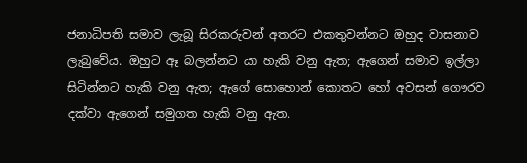ජනාධිපති සමාව ලැබූ සිරකරුවන් අතරට එකතුවන්නට ඔහුද වාසනාව ලැබුවේය. ඔහුට ඈ බලන්නට යා හැකි වනු ඇත; ඇගෙන් සමාව ඉල්ලා සිටින්නට හැකි වනු ඇත; ඇගේ සොහොන් කොතට හෝ අවසන් ගෞරව දක්වා ඇගෙන් සමුගත හැකි වනු ඇත.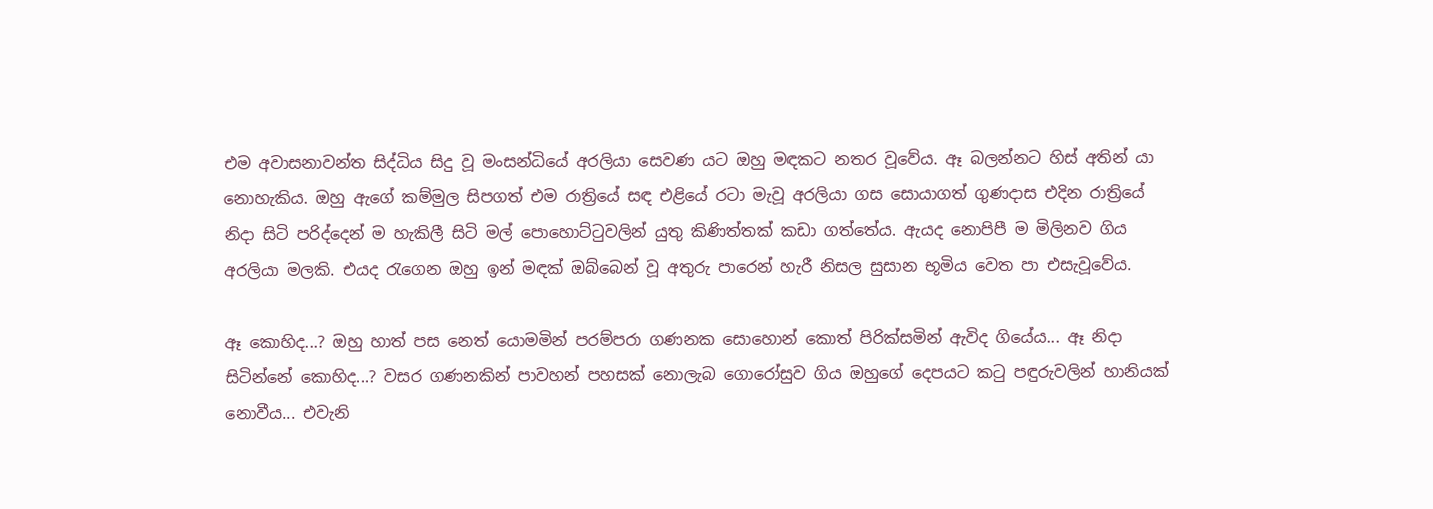එම අවාසනාවන්ත සිද්ධිය සිදු වූ මංසන්ධියේ අරලියා සෙවණ යට ඔහු මඳකට නතර වූවේය. ඈ බලන්නට හිස් අතින් යා නොහැකිය. ඔහු ඇගේ කම්මුල සිපගත් එම රාත්‍රියේ සඳ එළියේ රටා මැවූ අරලියා ගස සොයාගත් ගුණදාස එදින රාත්‍රියේ නිදා සිටි පරිද්දෙන් ම හැකිලී සිටි මල් පොහොට්ටුවලින් යුතු කිණිත්තක් කඩා ගත්තේය. ඇයද නොපිපී ම මිලිනව ගිය අරලියා මලකි. එයද රැගෙන ඔහු ඉන් මඳක් ඔබ්බෙන් වූ අතුරු පාරෙන් හැරී නිසල සුසාන භූමිය වෙත පා එසැවූවේය.

ඈ කොහිද...? ඔහු හාත් පස නෙත් යොමමින් පරම්පරා ගණනක සොහොන් කොත් පිරික්සමින් ඇවිද ගියේය... ඈ නිදා සිටින්නේ කොහිද...? වසර ගණනකින් පාවහන් පහසක් නොලැබ ගොරෝසුව ගිය ඔහුගේ දෙපයට කටු පඳුරුවලින් හානියක් නොවීය... එවැනි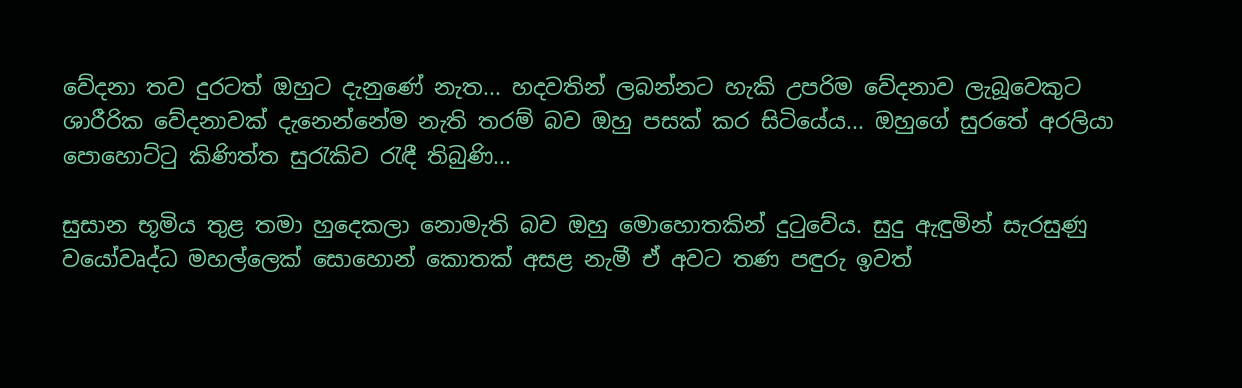වේදනා තව දුරටත් ඔහුට දැනුණේ නැත... හදවතින් ලබන්නට හැකි උපරිම වේදනාව ලැබූවෙකුට ශාරීරික වේදනාවක් දැනෙන්නේම නැති තරම් බව ඔහු පසක් කර සිටියේය... ඔහුගේ සුරතේ අරලියා පොහොට්ටු කිණිත්ත සුරැකිව රැඳී තිබුණි...

සුසාන භූමිය තුළ තමා හුදෙකලා නොමැති බව ඔහු මොහොතකින් දුටුවේය. සුදු ඇඳුමින් සැරසුණු වයෝවෘද්ධ මහල්ලෙක් සොහොන් කොතක් අසළ නැමී ඒ අවට තණ පඳුරු ඉවත්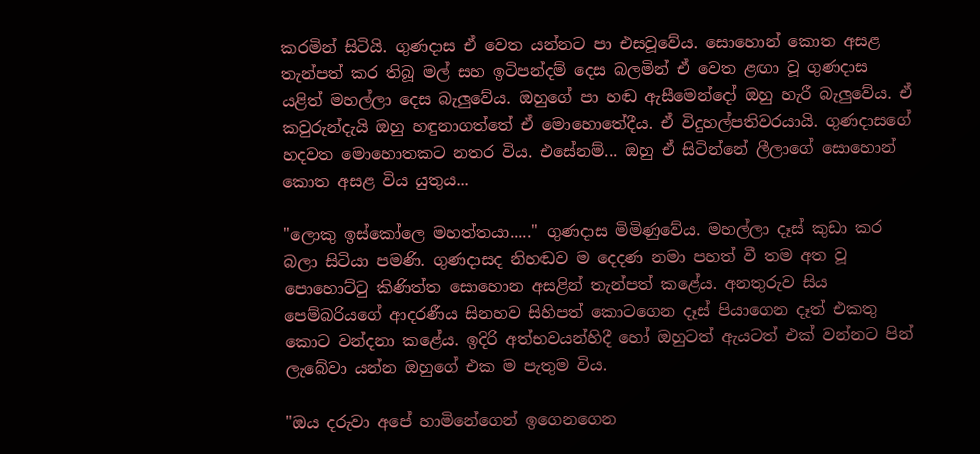කරමින් සිටියි. ගුණදාස ඒ වෙත යන්නට පා එසවූවේය. සොහොන් කොත අසළ තැන්පත් කර තිබූ මල් සහ ඉටිපන්දම් දෙස බලමින් ඒ වෙත ළඟා වූ ගුණදාස යළිත් මහල්ලා දෙස බැලුවේය. ඔහුගේ පා හඬ ඇසීමෙන්දෝ ඔහු හැරී බැලුවේය. ඒ කවුරුන්දැයි ඔහු හඳුනාගත්තේ ඒ මොහොතේදීය. ඒ විදුහල්පතිවරයායි. ගුණදාසගේ හදවත මොහොතකට නතර විය. එසේනම්... ඔහු ඒ සිටින්නේ ලීලාගේ සොහොන් කොත අසළ විය යුතුය...

"ලොකු ඉස්කෝලෙ මහත්තයා....." ගුණදාස මිමිණුවේය. මහල්ලා දෑස් කුඩා කර බලා සිටියා පමණි. ගුණදාසද නිහඬව ම දෙදණ නමා පහත් වී තම අත වූ පොහොට්ටු කිණිත්ත සොහොන අසළින් තැන්පත් කළේය. අනතුරුව සිය පෙම්බරියගේ ආදරණීය සිනහව සිහිපත් කොටගෙන දෑස් පියාගෙන දෑත් එකතු කොට වන්දනා කළේය. ඉදිරි අත්භවයන්හිදී හෝ ඔහුටත් ඇයටත් එක් වන්නට පින් ලැබේවා යන්න ඔහුගේ එක ම පැතුම විය.

"ඔය දරුවා අපේ හාමිනේගෙන් ඉගෙනගෙන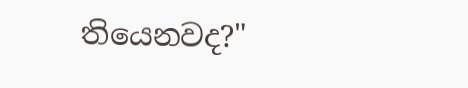තියෙනවද?"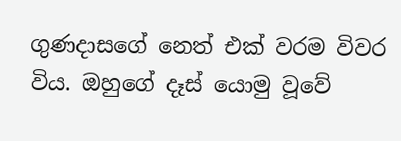ගුණදාසගේ නෙත් එක් වරම විවර විය. ඔහුගේ දෑස් යොමු වූවේ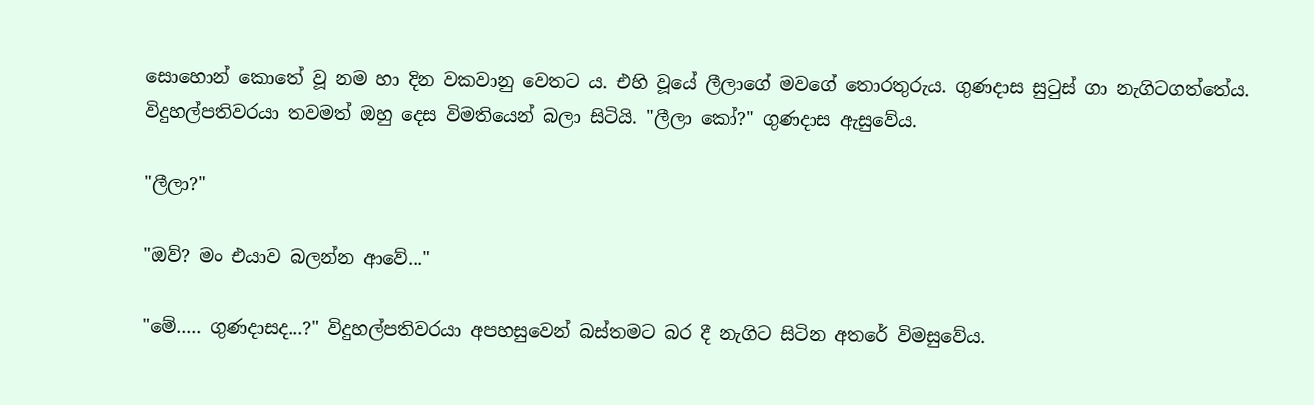සොහොන් කොතේ වූ නම හා දින වකවානු වෙතට ය. එහි වූයේ ලීලාගේ මවගේ තොරතුරුය. ගුණදාස සුටුස් ගා නැගිටගත්තේය. විදුහල්පතිවරයා තවමත් ඔහු දෙස විමතියෙන් බලා සිටියි. "ලීලා කෝ?" ගුණදාස ඇසුවේය.

"ලීලා?"

"ඔව්? මං එයාව බලන්න ආවේ..."

"මේ..... ගුණදාසද...?" විදුහල්පතිවරයා අපහසුවෙන් බස්තමට බර දී නැගිට සිටින අතරේ විමසුවේය.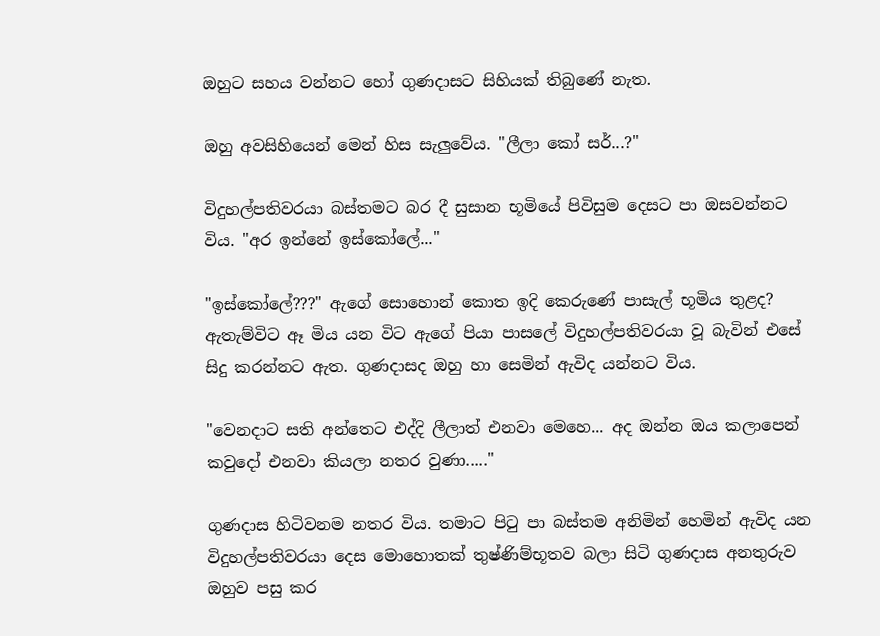ඔහුට සහය වන්නට හෝ ගුණදාසට සිහියක් තිබුණේ නැත.

ඔහු අවසිහියෙන් මෙන් හිස සැලුවේය. "ලීලා කෝ සර්...?"

විදුහල්පතිවරයා බස්තමට බර දී සුසාන භූමියේ පිවිසුම දෙසට පා ඔසවන්නට විය. "අර ඉන්නේ ඉස්කෝලේ..."

"ඉස්කෝලේ???" ඇගේ සොහොන් කොත ඉදි කෙරුණේ පාසැල් භූමිය තුළද? ඇතැම්විට ඈ මිය යන විට ඇගේ පියා පාසලේ විදුහල්පතිවරයා වූ බැවින් එසේ සිදු කරන්නට ඇත. ගුණදාසද ඔහු හා සෙමින් ඇවිද යන්නට විය.

"වෙනදාට සති අන්තෙට එද්දි ලීලාත් එනවා මෙහෙ... අද ඔන්න ඔය කලාපෙන් කවුදෝ එනවා කියලා නතර වුණා....."

ගුණදාස හිටිවනම නතර විය. තමාට පිටු පා බස්තම අනිමින් හෙමින් ඇවිද යන විදුහල්පතිවරයා දෙස මොහොතක් තුෂ්ණිම්භූතව බලා සිටි ගුණදාස අනතුරුව ඔහුව පසු කර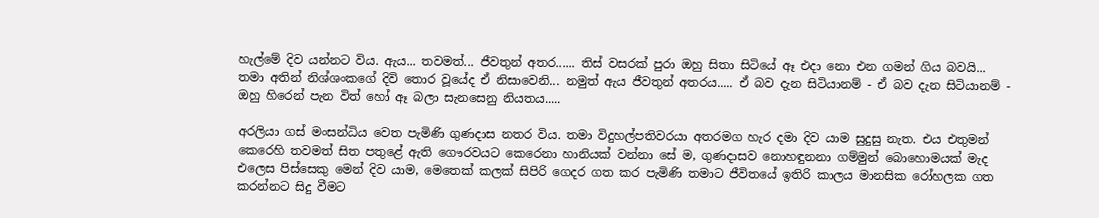හැල්මේ දිව යන්නට විය. ඇය... තවමත්... ජීවතුන් අතර...... තිස් වසරක් පුරා ඔහු සිතා සිටියේ ඈ එදා නො එන ගමන් ගිය බවයි... තමා අතින් නිශ්ශංකගේ දිවි තොර වූයේද ඒ නිසාවෙනි... නමුත් ඇය ජීවතුන් අතරය..... ඒ බව දැන සිටියානම් - ඒ බව දැන සිටියානම් - ඔහු හිරෙන් පැන විත් හෝ ඈ බලා සැනසෙනු නියතය.....

අරලියා ගස් මංසන්ධිය වෙත පැමිණි ගුණදාස නතර විය. තමා විදුහල්පතිවරයා අතරමග හැර දමා දිව යාම සුදුසු නැත. එය එතුමන් කෙරෙහි තවමත් සිත පතුළේ ඇති ගෞරවයට කෙරෙනා හානියක් වන්නා සේ ම, ගුණදාසව නොහඳුනනා ගම්මුන් බොහොමයක් මැද එලෙස පිස්සෙකු මෙන් දිව යාම, මෙතෙක් කලක් සිපිරි ගෙදර ගත කර පැමිණි තමාට ජීවිතයේ ඉතිරි කාලය මානසික රෝහලක ගත කරන්නට සිදු වීමට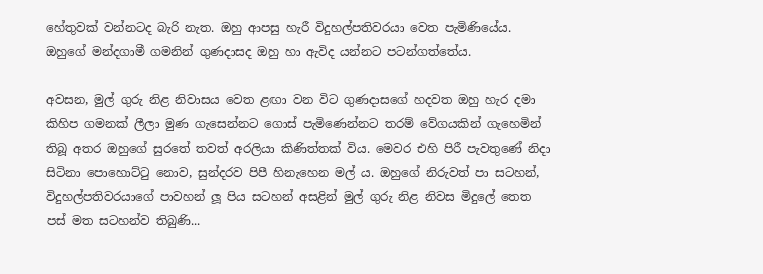හේතුවක් වන්නටද බැරි නැත. ඔහු ආපසු හැරී විදුහල්පතිවරයා වෙත පැමිණියේය. ඔහුගේ මන්දගාමී ගමනින් ගුණදාසද ඔහු හා ඇවිද යන්නට පටන්ගත්තේය.

අවසන, මුල් ගුරු නිළ නිවාසය වෙත ළඟා වන විට ගුණදාසගේ හදවත ඔහු හැර දමා කිහිප ගමනක් ලීලා මුණ ගැසෙන්නට ගොස් පැමිණෙන්නට තරම් වේගයකින් ගැහෙමින් තිබූ අතර ඔහුගේ සුරතේ තවත් අරලියා කිණිත්තක් විය. මෙවර එහි පිරී පැවතුණේ නිදා සිටිනා පොහොට්ටු නොව, සුන්දරව පිපී හිනැහෙන මල් ය. ඔහුගේ නිරුවත් පා සටහන්, විදුහල්පතිවරයාගේ පාවහන් ලූ පිය සටහන් අසළින් මුල් ගුරු නිළ නිවස මිදුලේ තෙත පස් මත සටහන්ව තිබුණි...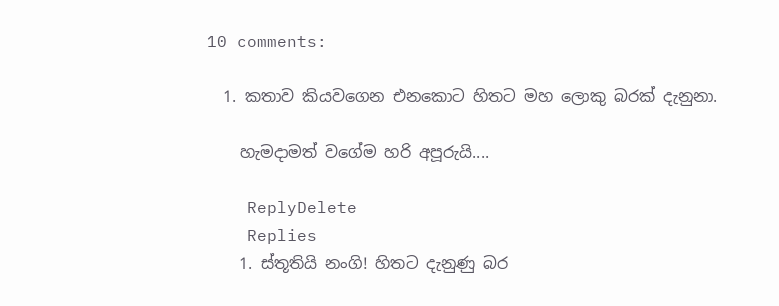10 comments:

  1. කතාව කියවගෙන එනකොට හිතට මහ ලොකු බරක් දැනුනා.

    හැමදාමත් වගේම හරි අපූරුයි....

    ReplyDelete
    Replies
    1. ස්තූතියි නංගි! හිතට දැනුණු බර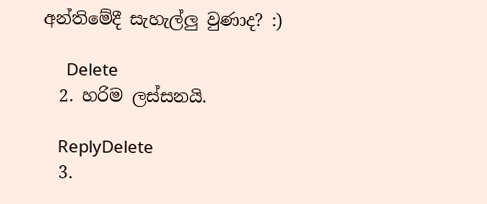අන්තිමේදී සැහැල්ලු වුණාද? :)

      Delete
  2. හරිම ලස්සනයි.

    ReplyDelete
  3.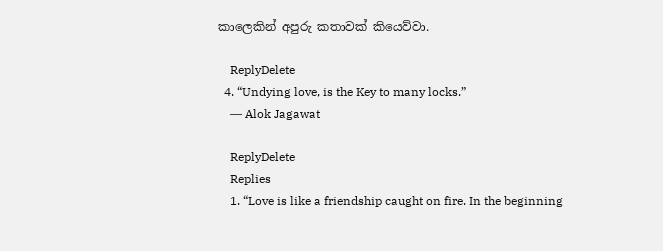කාලෙකින් අපුරු කතාවක් කියෙව්වා.

    ReplyDelete
  4. “Undying love, is the Key to many locks.”
    ― Alok Jagawat

    ReplyDelete
    Replies
    1. “Love is like a friendship caught on fire. In the beginning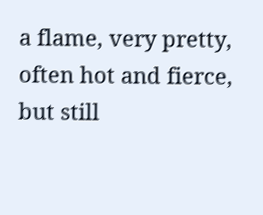a flame, very pretty, often hot and fierce, but still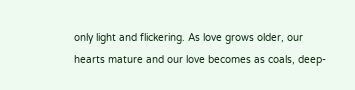only light and flickering. As love grows older, our hearts mature and our love becomes as coals, deep-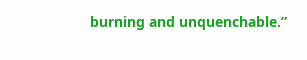burning and unquenchable.”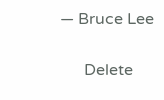― Bruce Lee

      Delete